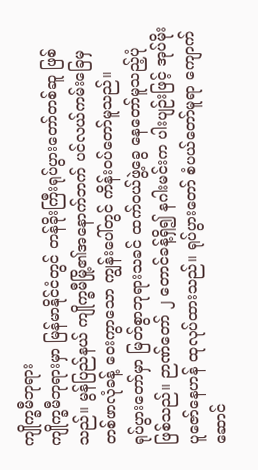ကျိုက္ခမီဘုရား
ကျိုက္ခမီဘုရားမှာ မြန်မာနိုင်ငံတွင် တန်ခိုးကြီးရုပ်ပွားတော်တစ်ဆူ ဖြစ်သည်။ မွန်ပြည်နယ် ကျိုက္ခမီမြို့၏အနောက်ဘက် ပင်လယ်ကမ်းခြေမှ တစ်ဖာလုံခန့် ဝေးကွာသော ကျွန်းပေါ်တွင် ကိန်းဝပ်တော်မူသည်။
ရုပ်ပွားတော်မှာ မြတ်စွာဘုရားသခင် ထက်ဝယ်ဖွဲ့ခွေ နေတော်မူသည့်ပုံ ဖြစ်သည်။ ဉာဏ်တော် ၂ တောင်ခန့်ရှိ၍ နဂါးမင်းက ပါးပျဉ်းဖြင့် အုပ်မိုးပူဇော်နေဟန် ထုလုပ်ထားသည်။ ရုပ်ပွားတော် စံပယ်တော်မူရာ ကျောက်ဆောင်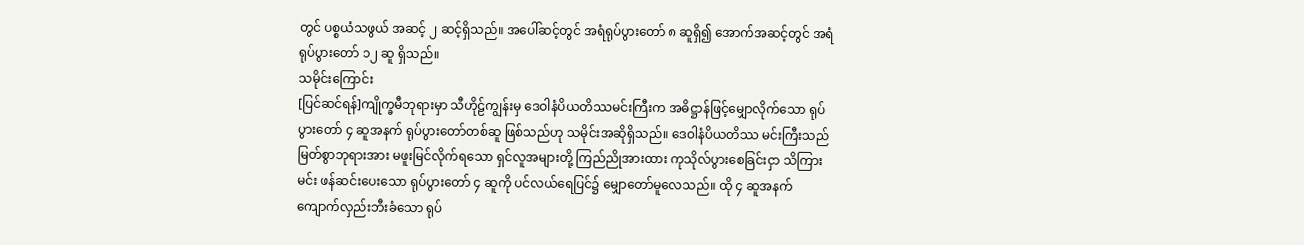တွင် ပစ္စယံသဖွယ် အဆင့် ၂ ဆင့်ရှိသည်။ အပေါ်ဆင့်တွင် အရံရုပ်ပွားတော် ၈ ဆူရှိ၍ အောက်အဆင့်တွင် အရံရုပ်ပွားတော် ၁၂ ဆူ ရှိသည်။
သမိုင်းကြောင်း
[ပြင်ဆင်ရန်]ကျိုက္ခမီဘုရားမှာ သီဟိုဠ်ကျွန်းမှ ဒေဝါနံပိယတိဿမင်းကြီးက အဓိဋ္ဌာန်ဖြင့်မျှောလိုက်သော ရုပ်ပွားတော် ၄ ဆူအနက် ရုပ်ပွားတော်တစ်ဆူ ဖြစ်သည်ဟု သမိုင်းအဆိုရှိသည်။ ဒေဝါနံပိယတိဿ မင်းကြီးသည် မြတ်စွာဘုရားအား မဖူးမြင်လိုက်ရသော ရှင်လူအများတို့ ကြည်ညိုအားထား ကုသိုလ်ပွားစေခြင်းငှာ သိကြားမင်း ဖန်ဆင်းပေးသော ရုပ်ပွားတော် ၄ ဆူကို ပင်လယ်ရေပြင်၌ မျှောတော်မူလေသည်။ ထို ၄ ဆူအနက် ကျောက်လှည်းဘီးခံသော ရုပ်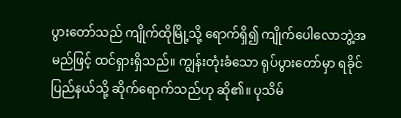ပွားတော်သည် ကျိုက်ထိုမြို့သို့ ရောက်ရှိ၍ ကျိုက်ပေါလောဘွဲ့အမည်ဖြင့် ထင်ရှားရှိသည်။ ကျွန်းတုံးခံသော ရုပ်ပွားတော်မှာ ရခိုင်ပြည်နယ်သို့ ဆိုက်ရောက်သည်ဟု ဆို၏။ ပုသိမ်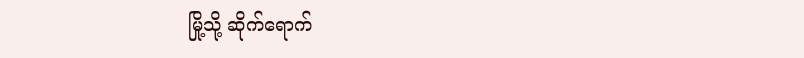မြို့သို့ ဆိုက်ရောက်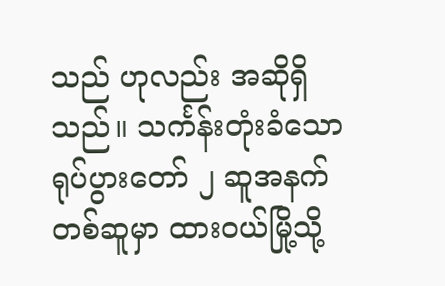သည် ဟုလည်း အဆိုရှိသည်။ သင်္ကန်းတုံးခံသော ရုပ်ပွားတော် ၂ ဆူအနက် တစ်ဆူမှာ ထားဝယ်မြို့သို့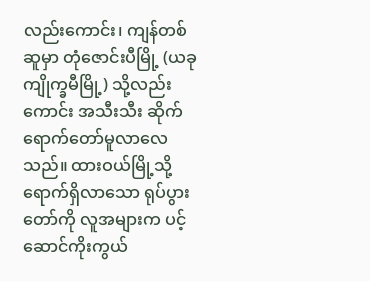လည်းကောင်း၊ ကျန်တစ်ဆူမှာ တုံဇောင်းပီမြို့ (ယခု ကျိုက္ခမီမြို့) သို့လည်းကောင်း အသီးသီး ဆိုက်ရောက်တော်မူလာလေသည်။ ထားဝယ်မြို့သို့ ရောက်ရှိလာသော ရုပ်ပွားတော်ကို လူအများက ပင့်ဆောင်ကိုးကွယ်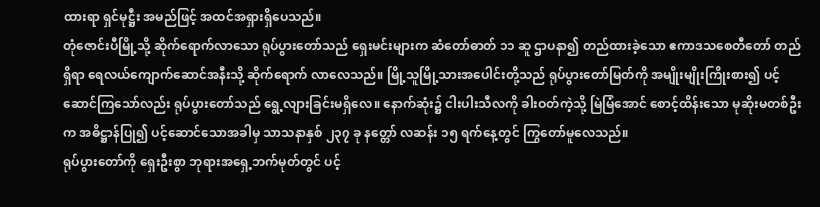ထားရာ ရှင်မုဋ္ဌီး အမည်ဖြင့် အထင်အရှားရှိပေသည်။
တုံဇောင်းပီမြို့သို့ ဆိုက်ရောက်လာသော ရုပ်ပွားတော်သည် ရှေးမင်းများက ဆံတော်ဓာတ် ၁၁ ဆူ ဌာပနာ၍ တည်ထားခဲ့သော ဧကာဒသစေတီတော် တည်ရှိရာ ရေလယ်ကျောက်ဆောင်အနီးသို့ ဆိုက်ရောက် လာလေသည်။ မြို့သူမြို့သားအပေါင်းတို့သည် ရုပ်ပွားတော်မြတ်ကို အမျိုးမျိုးကြိုးစား၍ ပင့်ဆောင်ကြသော်လည်း ရုပ်ပွားတော်သည် ရွေ့လျားခြင်းမရှိလေ။ နောက်ဆုံး၌ ငါးပါးသီလကို ခါးဝတ်ကဲ့သို့ မြဲမြံအောင် စောင့်ထိန်းသော မုဆိုးမတစ်ဦးက အဓိဋ္ဌာန်ပြု၍ ပင့်ဆောင်သောအခါမှ သာသနာနှစ် ၂၃၇ ခု နတ္တော် လဆန်း ၁၅ ရက်နေ့တွင် ကြွတော်မူလေသည်။
ရုပ်ပွားတော်ကို ရှေးဦးစွာ ဘုရားအရှေ့ဘက်မုတ်တွင် ပင့်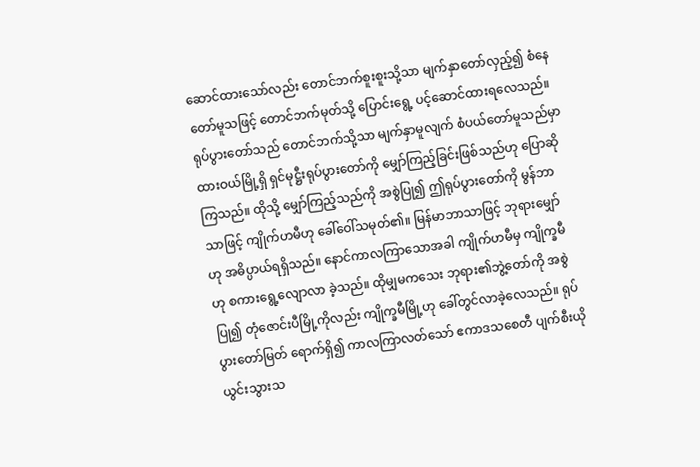ဆောင်ထားသော်လည်း တောင်ဘက်စူးစူးသို့သာ မျက်နှာတော်လှည့်၍ စံနေတော်မူသဖြင့် တောင်ဘက်မုတ်သို့ ပြောင်းရွေ့ ပင့်ဆောင်ထားရလေသည်။ ရုပ်ပွားတော်သည် တောင်ဘက်သို့သာ မျက်နှာမူလျက် စံပယ်တော်မူသည်မှာ ထားဝယ်မြို့ရှိ ရှင်မုဋ္ဌီးရုပ်ပွားတော်ကို မျှော်ကြည့်ခြင်းဖြစ်သည်ဟု ပြောဆိုကြသည်။ ထိုသို့ မျှော်ကြည့်သည်ကို အစွဲပြု၍ ဤရုပ်ပွားတော်ကို မွန်ဘာသာဖြင့် ကျိုက်ဟမီဟု ခေါ်ဝေါ်သမုတ်၏။ မြန်မာဘာသာဖြင့် ဘုရားမျှော်ဟု အဓိပ္ပာယ်ရရှိသည်။ နောင်ကာလကြာသောအခါ ကျိုက်ဟမီမှ ကျိုက္ခမီဟု စကားရွေ့လျောလာ ခဲ့သည်။ ထိုမျှမကသေး ဘုရား၏ဘွဲ့တော်ကို အစွဲပြု၍ တုံဇောင်းပီမြို့ကိုလည်း ကျိုက္ခမီမြို့ဟု ခေါ်တွင်လာခဲ့လေသည်။ ရုပ်ပွားတော်မြတ် ရောက်ရှိ၍ ကာလကြာလတ်သော် ဧကာဒသစေတီ ပျက်စီးယိုယွင်းသွားသ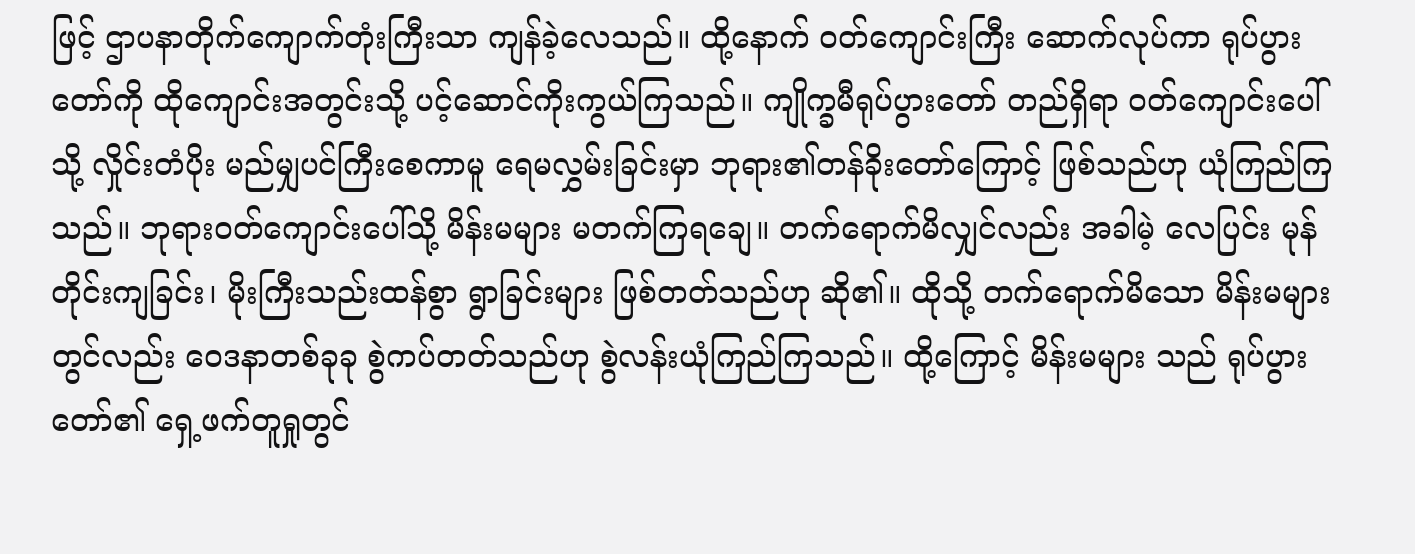ဖြင့် ဌာပနာတိုက်ကျောက်တုံးကြီးသာ ကျန်ခဲ့လေသည်။ ထို့နောက် ဝတ်ကျောင်းကြီး ဆောက်လုပ်ကာ ရုပ်ပွားတော်ကို ထိုကျောင်းအတွင်းသို့ ပင့်ဆောင်ကိုးကွယ်ကြသည်။ ကျိုက္ခမီရုပ်ပွားတော် တည်ရှိရာ ဝတ်ကျောင်းပေါ်သို့ လှိုင်းတံပိုး မည်မျှပင်ကြီးစေကာမူ ရေမလွှမ်းခြင်းမှာ ဘုရား၏တန်ခိုးတော်ကြောင့် ဖြစ်သည်ဟု ယုံကြည်ကြသည်။ ဘုရားဝတ်ကျောင်းပေါ်သို့ မိန်းမများ မတက်ကြရချေ။ တက်ရောက်မိလျှင်လည်း အခါမဲ့ လေပြင်း မုန်တိုင်းကျခြင်း၊ မိုးကြီးသည်းထန်စွာ ရွာခြင်းများ ဖြစ်တတ်သည်ဟု ဆို၏။ ထိုသို့ တက်ရောက်မိသော မိန်းမများတွင်လည်း ဝေဒနာတစ်ခုခု စွဲကပ်တတ်သည်ဟု စွဲလန်းယုံကြည်ကြသည်။ ထို့ကြောင့် မိန်းမများ သည် ရုပ်ပွားတော်၏ ရှေ့ဖက်တူရှုတွင်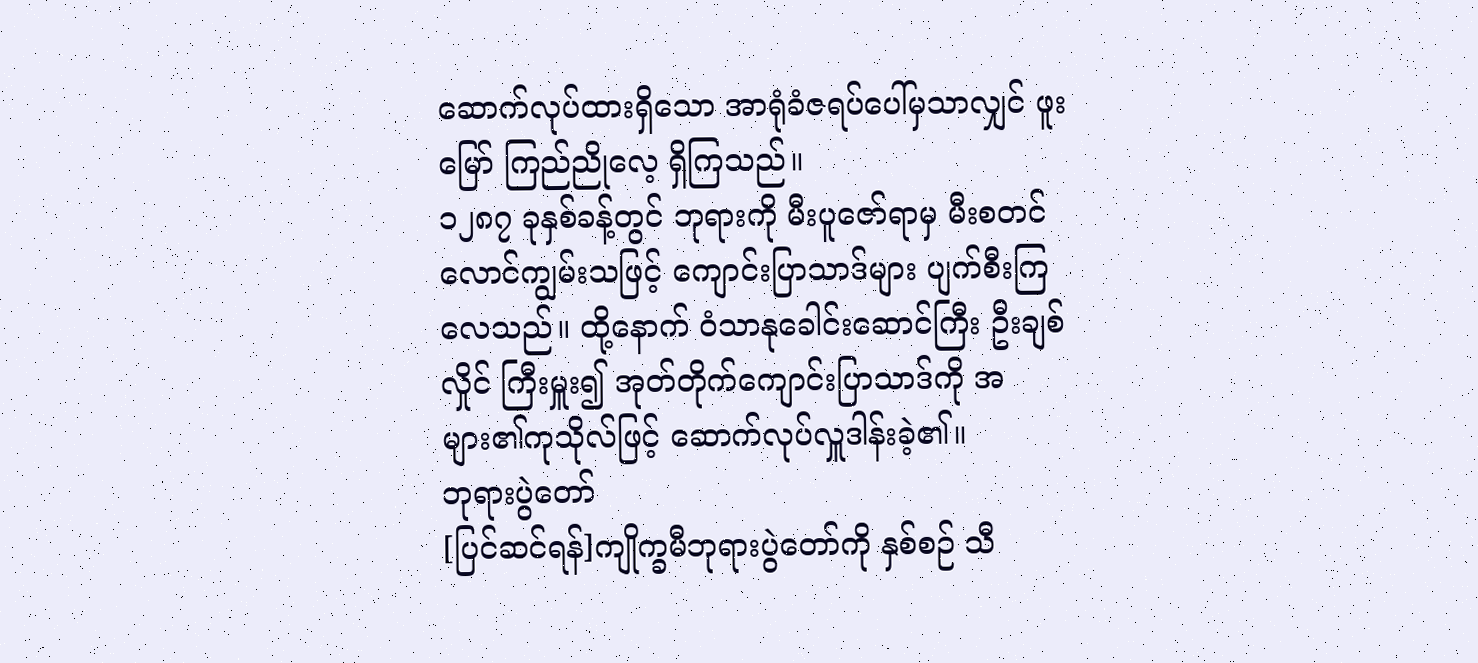ဆောက်လုပ်ထားရှိသော အာရုံခံဇရပ်ပေါ်မှသာလျှင် ဖူးမြော် ကြည်ညိုလေ့ ရှိကြသည်။
၁၂၈၇ ခုနှစ်ခန့်တွင် ဘုရားကို မီးပူဇော်ရာမှ မီးစတင် လောင်ကျွမ်းသဖြင့် ကျောင်းပြာသာဒ်များ ပျက်စီးကြလေသည်။ ထို့နောက် ဝံသာနုခေါင်းဆောင်ကြီး ဦးချစ်လှိုင် ကြီးမှူး၍ အုတ်တိုက်ကျောင်းပြာသာဒ်ကို အများ၏ကုသိုလ်ဖြင့် ဆောက်လုပ်လှူဒါန်းခဲ့၏။
ဘုရားပွဲတော်
[ပြင်ဆင်ရန်]ကျိုက္ခမီဘုရားပွဲတော်ကို နှစ်စဉ် သီ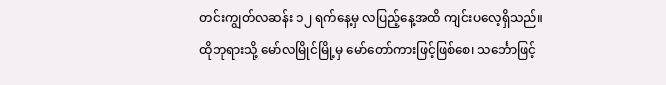တင်းကျွတ်လဆန်း ၁၂ ရက်နေ့မှ လပြည့်နေ့အထိ ကျင်းပလေ့ရှိသည်။ ထိုဘုရားသို့ မော်လမြိုင်မြို့မှ မော်တော်ကားဖြင့်ဖြစ်စေ၊ သင်္ဘောဖြင့်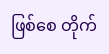ဖြစ်စေ တိုက်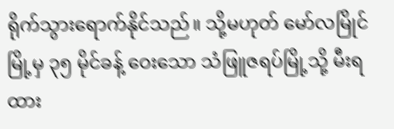ရိုက်သွားရောက်နိုင်သည်။ သို့မဟုတ် မော်လမြိုင်မြို့မှ ၃၅ မိုင်ခန့် ဝေးသော သံဖြူဇရပ်မြို့သို့ မီးရထား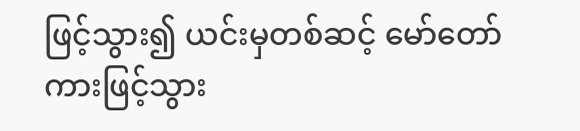ဖြင့်သွား၍ ယင်းမှတစ်ဆင့် မော်တော်ကားဖြင့်သွား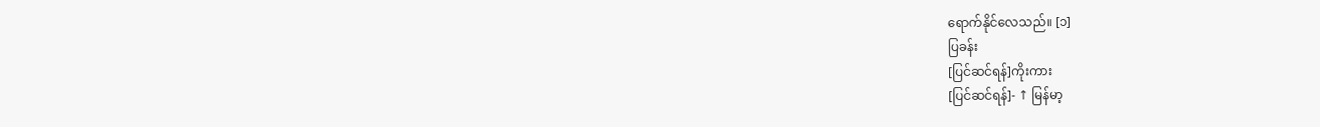ရောက်နိုင်လေသည်။ [၁]
ပြခန်း
[ပြင်ဆင်ရန်]ကိုးကား
[ပြင်ဆင်ရန်]- ↑ မြန်မာ့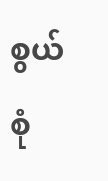စွယ်စုံ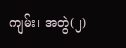ကျမ်း၊ အတွဲ(၂)